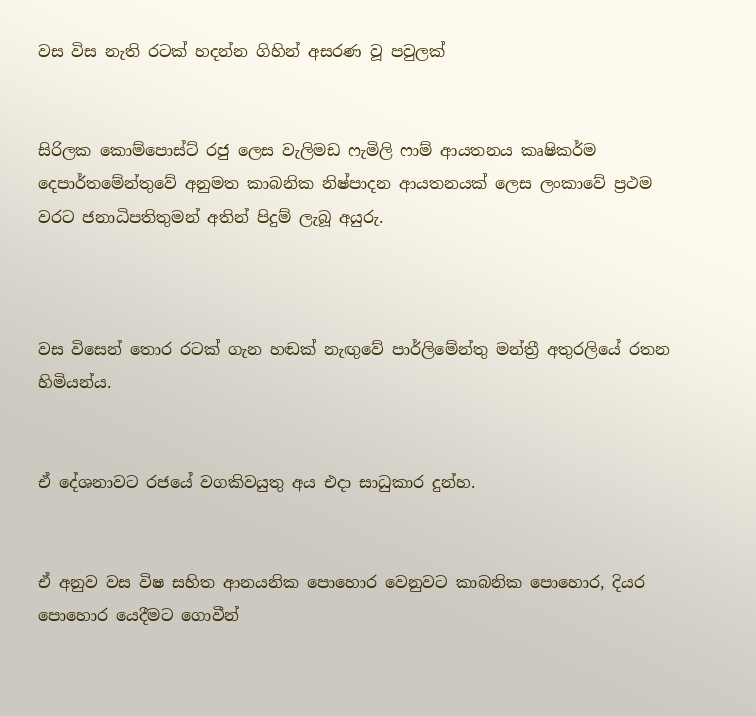වස විස නැති රටක් හදන්න ගිහින් අසරණ වූ පවුලක්


සිරිලක කොම්පොස්ට් රජු ලෙස වැලිමඩ ෆැමිලි ෆාම් ආයතනය කෘෂිකර්ම දෙපාර්තමේන්තුවේ අනුමත කාබනික නිෂ්පාදන ආයතනයක් ලෙස ලංකාවේ ප්‍රථම වරට ජනාධිපතිතුමන් අතින් පිදුම් ලැබූ අයුරු.



වස විසෙන් තොර රටක් ගැන හඬක් නැඟුවේ පාර්ලිමේන්තු මන්ත්‍රී අතුරලියේ රතන හිමියන්ය.


ඒ දේශනාවට රජයේ වගකිවයුතු අය එදා සාධුකාර දුන්හ.


ඒ අනුව වස විෂ සහිත ආනයනික පොහොර වෙනුවට කාබනික පොහොර, දියර පොහොර යෙදීමට ගොවීන්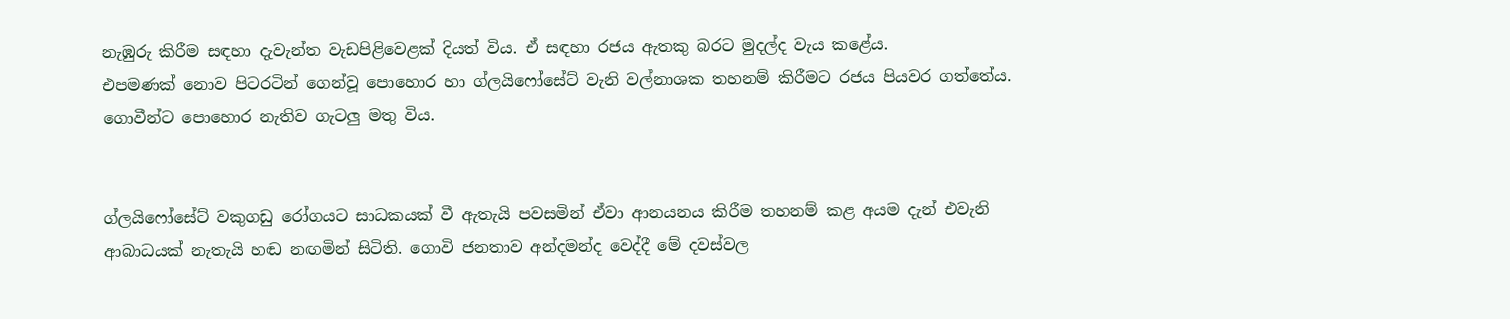නැඹුරු කිරීම සඳහා දැවැන්ත වැඩපිළිවෙළක් දියත් විය. ඒ සඳහා රජය ඇතකු බරට මුදල්ද වැය කළේය.
එපමණක් නොව පිටරටින් ගෙන්වූ පොහොර හා ග්ලයිෆෝසේට් වැනි වල්නාශක තහනම් කිරීමට රජය පියවර ගත්තේය. ගොවීන්ට පොහොර නැතිව ගැටලු මතු විය.


ග්ලයිෆෝසේට් වකුගඩු රෝගයට සාධකයක් වී ඇතැයි පවසමින් ඒවා ආනයනය කිරීම තහනම් කළ අයම දැන් එවැනි ආබාධයක් නැතැයි හඬ නඟමින් සිටිති. ගොවි ජනතාව අන්දමන්ද වෙද්දී මේ දවස්වල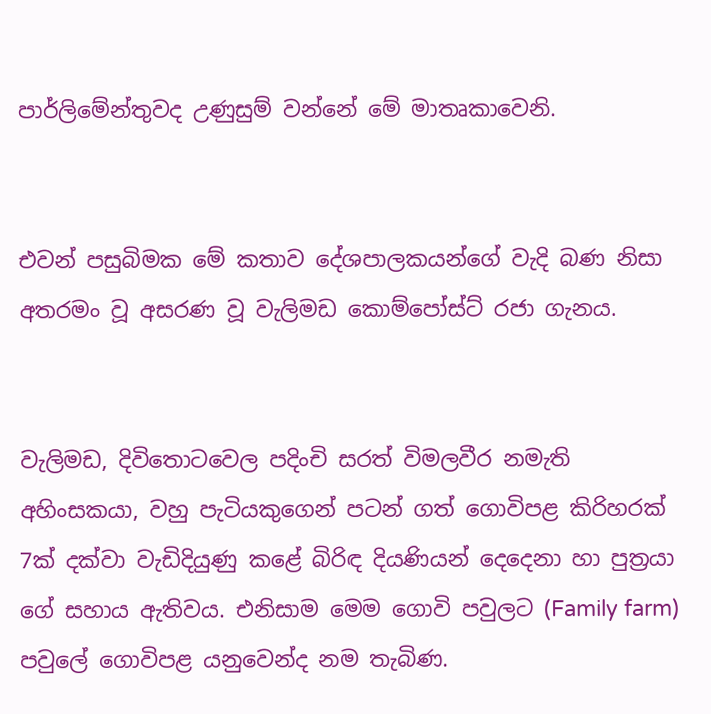පාර්ලිමේන්තුවද උණුසුම් වන්නේ මේ මාතෘකාවෙනි.


එවන් පසුබිමක මේ කතාව දේශපාලකයන්ගේ වැදි බණ නිසා අතරමං වූ අසරණ වූ වැලිමඩ කොම්පෝස්ට් රජා ගැනය.


වැලිමඩ, දිවිතොටවෙල පදිංචි සරත් විමලවීර නමැති අහිංසකයා, වහු පැටියකුගෙන් පටන් ගත් ගොවිපළ කිරිහරක් 7ක් දක්වා වැඩිදියුණු කළේ බිරිඳ දියණියන් දෙදෙනා හා පුත්‍රයා ගේ සහාය ඇතිවය. එනිසාම මෙම ගොවි පවුලට (Family farm) පවුලේ ගොවිපළ යනුවෙන්ද නම තැබිණ.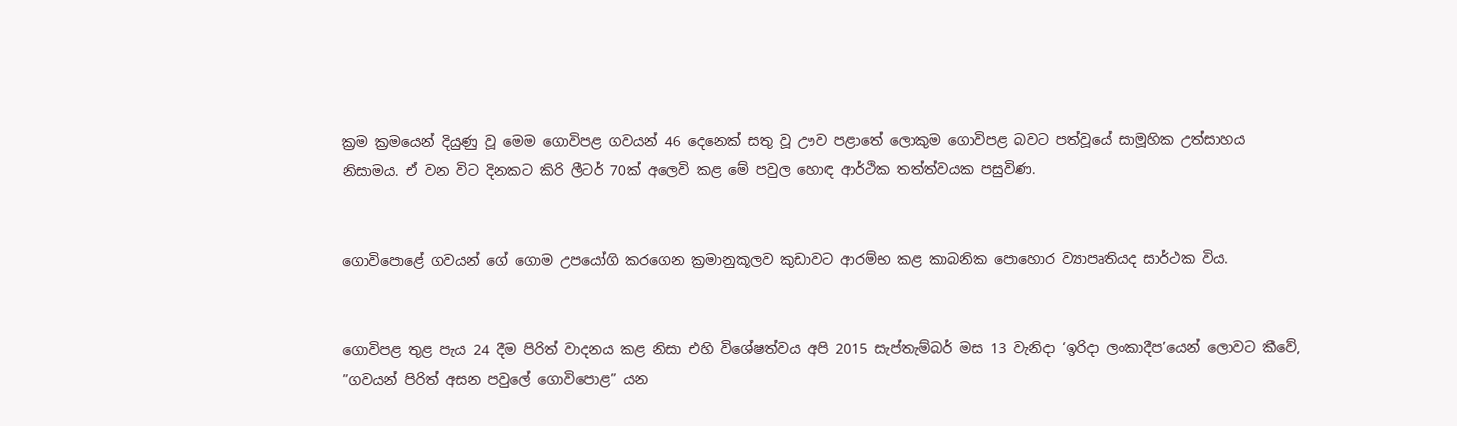ක්‍රම ක්‍රමයෙන් දියුණු වූ මෙම ගොවිපළ ගවයන් 46 දෙනෙක් සතු වූ ඌව පළාතේ ලොකුම ගොවිපළ බවට පත්වූයේ සාමූහික උත්සාහය නිසාමය. ඒ වන විට දිනකට කිරි ලීටර් 70ක් අලෙවි කළ මේ පවුල හොඳ ආර්ථික තත්ත්වයක පසුවිණ.


ගොවිපොළේ ගවයන් ගේ ගොම උපයෝගි කරගෙන ක්‍රමානුකූලව කුඩාවට ආරම්භ කළ කාබනික පොහොර ව්‍යාපෘතියද සාර්ථක විය.


ගොවිපළ තුළ පැය 24 දීම පිරිත් වාදනය කළ නිසා එහි විශේෂත්වය අපි 2015 සැප්තැම්බර් මස 13 වැනිදා ‘ඉරිදා ලංකාදීප’යෙන් ලොවට කීවේ, ”ගවයන් පිරිත් අසන පවුලේ ගොවිපොළ” යන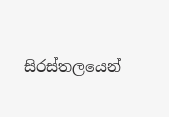සිරස්තලයෙන්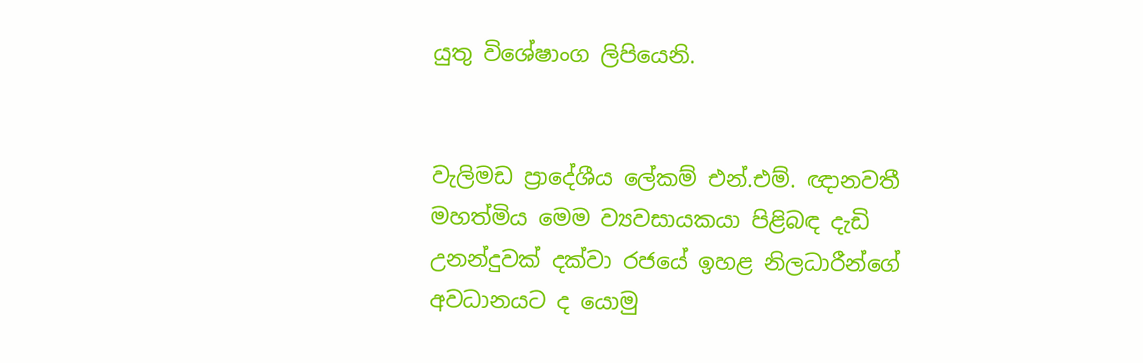යුතු විශේෂාංග ලිපියෙනි.


වැලිමඩ ප්‍රාදේශීය ලේකම් එන්.එම්. ඥානවතී මහත්මිය මෙම ව්‍යවසායකයා පිළිබඳ දැඩි උනන්දුවක් දක්වා රජයේ ඉහළ නිලධාරීන්ගේ අවධානයට ද යොමු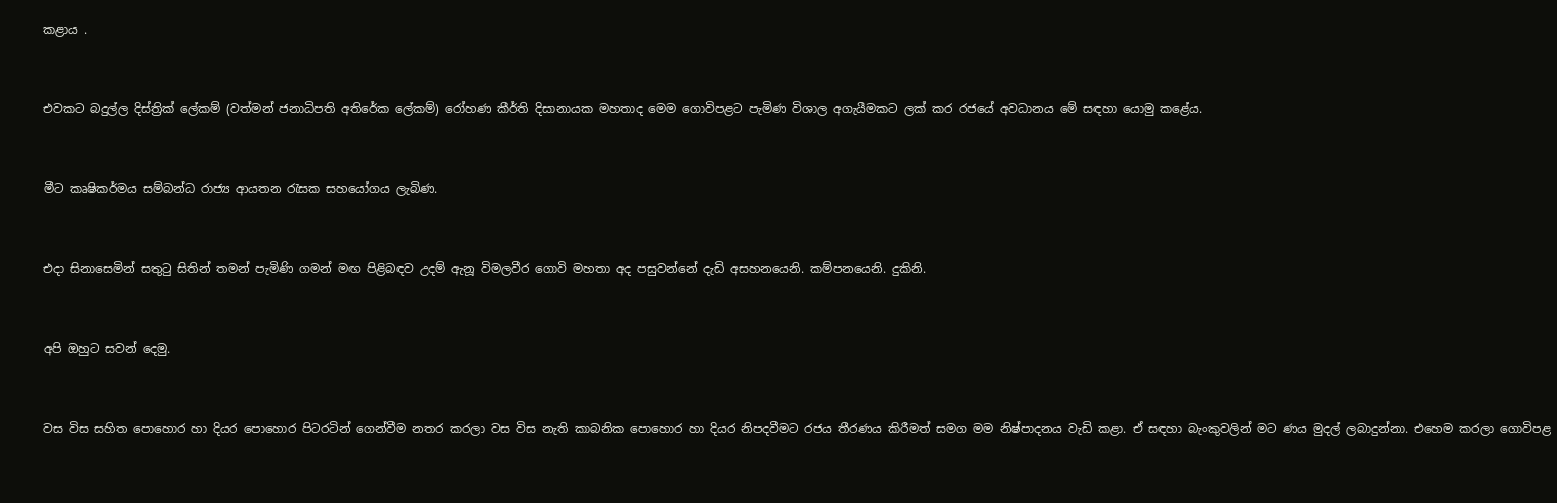කළාය .


එවකට බදුල්ල දිස්ත්‍රික් ලේකම් (වත්මන් ජනාධිපති අතිරේක ලේකම්) රෝහණ කීර්ති දිසානායක මහතාද මෙම ගොවිපළට පැමිණ විශාල අගැයීමකට ලක් කර රජයේ අවධානය මේ සඳහා යොමු කළේය.


මීට කෘෂිකර්මය සම්බන්ධ රාජ්‍ය ආයතන රැසක සහයෝගය ලැබිණ.


එදා සිනාසෙමින් සතුටු සිතින් තමන් පැමිණි ගමන් මඟ පිළිබඳව උදම් ඇනූ විමලවීර ගොවි මහතා අද පසුවන්නේ දැඩි අසහනයෙනි. කම්පනයෙනි. දුකිනි.


අපි ඔහුට සවන් දෙමු.


වස විස සහිත පොහොර හා දියර පොහොර පිටරටින් ගෙන්වීම නතර කරලා වස විස නැති කාබනික පොහොර හා දියර නිපදවීමට රජය තීරණය කිරීමත් සමග මම නිෂ්පාදනය වැඩි කළා. ඒ සඳහා බැංකුවලින් මට ණය මුදල් ලබාදුන්නා. එහෙම කරලා ගොවිපළ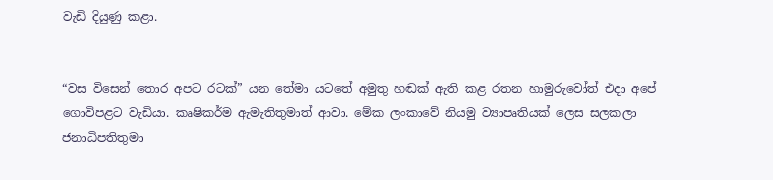වැඩි දියුණු කළා.


“වස විසෙන් තොර අපට රටක්” යන තේමා යටතේ අමුතු හඬක් ඇති කළ රතන හාමුරුවෝත් එදා අපේ ගොවිපළට වැඩියා. කෘෂිකර්ම ඇමැතිතුමාත් ආවා. මේක ලංකාවේ නියමු ව්‍යාපෘතියක් ලෙස සලකලා ජනාධිපතිතුමා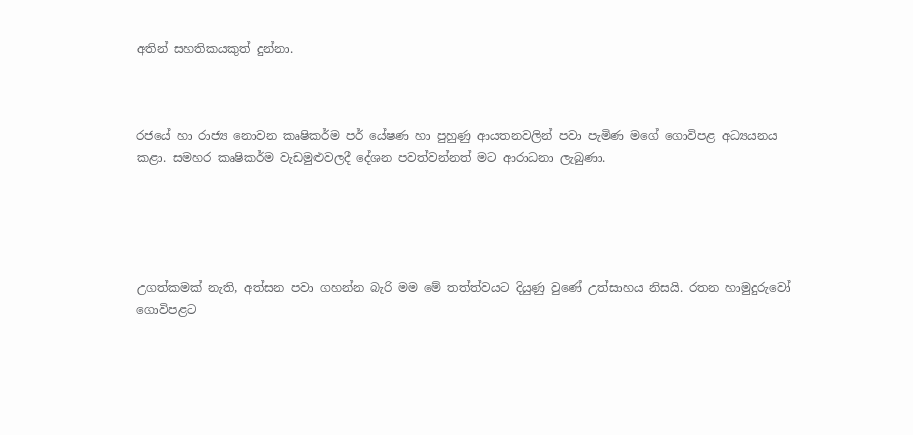අතින් සහතිකයකුත් දුන්නා.



රජයේ හා රාජ්‍ය නොවන කෘෂිකර්ම පර් යේෂණ හා පුහුණු ආයතනවලින් පවා පැමිණ මගේ ගොවිපළ අධ්‍යයනය කළා. සමහර කෘෂිකර්ම වැඩමුළුවලදී දේශන පවත්වන්නත් මට ආරාධනා ලැබුණා.





උගත්කමක් නැති, අත්සන පවා ගහන්න බැරි මම මේ තත්ත්වයට දියුණු වුණේ උත්සාහය නිසයි. රතන හාමුදුරුවෝ ගොවිපළට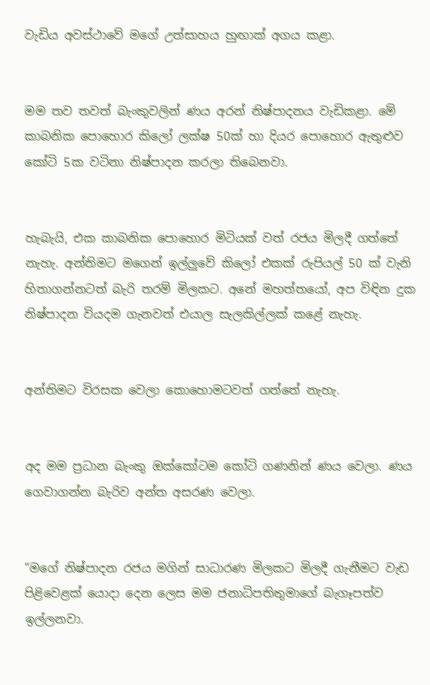වැඩිය අවස්ථාවේ මගේ උත්සාහය හුඟාක් අගය කළා.


මම තව තවත් බැංකුවලින් ණය අරන් නිෂ්පාදනය වැඩිකළා. මේ කාබනික පොහොර කිලෝ ලක්ෂ 50ක් හා දියර පොහොර ඇතුළුව කෝටි 5ක වටිනා නිෂ්පාදන කරලා තිබෙනවා.


හැබැයි, එක කාබනික පොහොර මිටියක් වත් රජය මිලදී ගත්තේ නැහැ. අන්තිමට මගෙන් ඉල්ලුවේ කිලෝ එකක් රුපියල් 50 ක් වැනි හිතාගන්නටත් බැරි තරම් මිලකට. අනේ මහත්තයෝ, අප විඳින දුක නිෂ්පාදන වියදම ගැනවත් එයාල සැලකිල්ලක් කළේ නැහැ.


අන්තිමට විරසක වෙලා කොහොමටවත් ගත්තේ නැහැ.


අද මම ප්‍රධාන බැංකු ඔක්කෝටම කෝටි ගණනින් ණය වෙලා. ණය ගෙවාගන්න බැරිව අන්ත අසරණ වෙලා.


“මගේ නිෂ්පාදන රජය මගින් සාධාරණ මිලකට මිලදී ගැනීමට වැඩ පිළිවෙළක් යොදා දෙන ලෙස මම ජනාධිපතිතුමාගේ බැගෑපත්ව ඉල්ලනවා.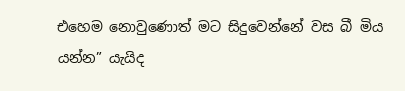එහෙම නොවුණොත් මට සිදුවෙන්නේ වස බී මිය යන්න” යැයිද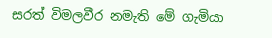සරත් විමලවීර නමැති මේ ගැමියා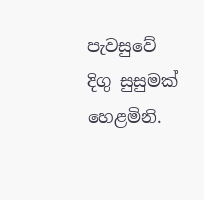පැවසුවේ දිගු සුසුමක් හෙළමිනි.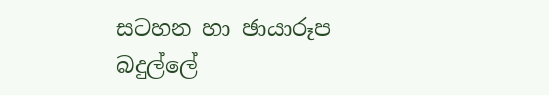සටහන හා ඡායාරූප
බදුල්ලේ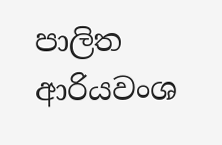පාලිත ආරියවංශ